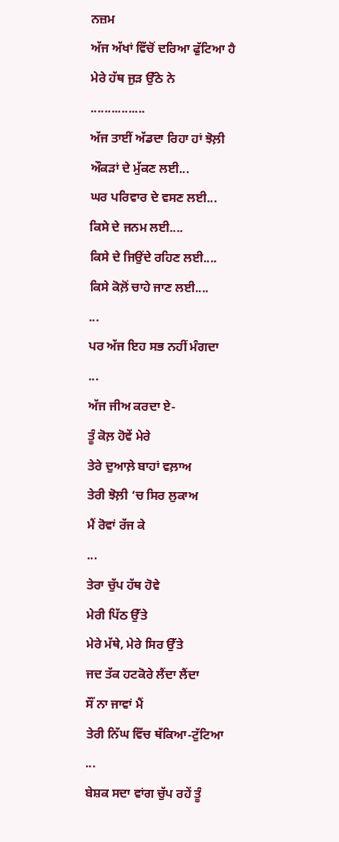ਨਜ਼ਮ
ਅੱਜ ਅੱਖਾਂ ਵਿੱਚੋਂ ਦਰਿਆ ਫੁੱਟਿਆ ਹੈ
ਮੇਰੇ ਹੱਥ ਜੁੜ ਉੱਠੇ ਨੇ
................
ਅੱਜ ਤਾਈਂ ਅੱਡਦਾ ਰਿਹਾ ਹਾਂ ਝੋਲ਼ੀ
ਔਕੜਾਂ ਦੇ ਮੁੱਕਣ ਲਈ...
ਘਰ ਪਰਿਵਾਰ ਦੇ ਵਸਣ ਲਈ...
ਕਿਸੇ ਦੇ ਜਨਮ ਲਈ....
ਕਿਸੇ ਦੇ ਜਿਉਂਦੇ ਰਹਿਣ ਲਈ....
ਕਿਸੇ ਕੋਲ਼ੋਂ ਚਾਹੇ ਜਾਣ ਲਈ....
...
ਪਰ ਅੱਜ ਇਹ ਸਭ ਨਹੀਂ ਮੰਗਦਾ
...
ਅੱਜ ਜੀਅ ਕਰਦਾ ਏ-
ਤੂੰ ਕੋਲ਼ ਹੋਵੇਂ ਮੇਰੇ
ਤੇਰੇ ਦੁਆਲ਼ੇ ਬਾਹਾਂ ਵਲ਼ਾਅ
ਤੇਰੀ ਝੋਲ਼ੀ ‘ਚ ਸਿਰ ਲੁਕਾਅ
ਮੈਂ ਰੋਵਾਂ ਰੱਜ ਕੇ
...
ਤੇਰਾ ਚੁੱਪ ਹੱਥ ਹੋਵੇ
ਮੇਰੀ ਪਿੱਠ ਉੱਤੇ
ਮੇਰੇ ਮੱਥੇ, ਮੇਰੇ ਸਿਰ ਉੱਤੇ
ਜਦ ਤੱਕ ਹਟਕੋਰੇ ਲੈਂਦਾ ਲੈਂਦਾ
ਸੌਂ ਨਾ ਜਾਵਾਂ ਮੈਂ
ਤੇਰੀ ਨਿੱਘ ਵਿੱਚ ਥੱਕਿਆ-ਟੁੱਟਿਆ
...
ਬੇਸ਼ਕ ਸਦਾ ਵਾਂਗ ਚੁੱਪ ਰਹੇਂ ਤੂੰ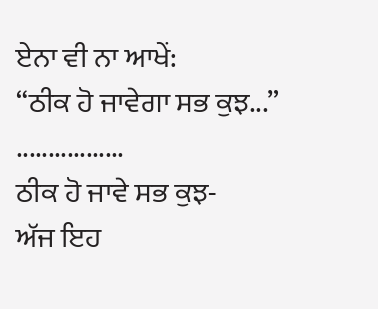ਏਨਾ ਵੀ ਨਾ ਆਖੇਂ:
“ਠੀਕ ਹੋ ਜਾਵੇਗਾ ਸਭ ਕੁਝ...”
.................
ਠੀਕ ਹੋ ਜਾਵੇ ਸਭ ਕੁਝ-
ਅੱਜ ਇਹ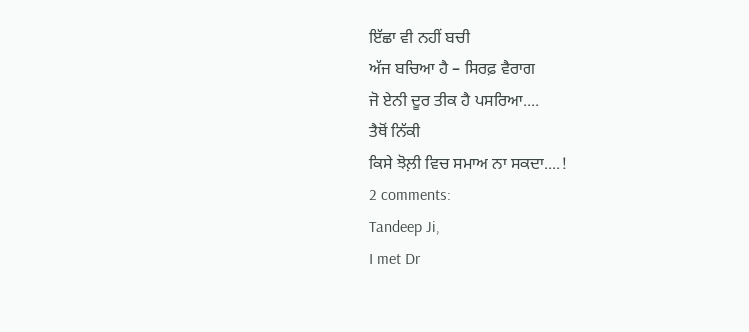ਇੱਛਾ ਵੀ ਨਹੀਂ ਬਚੀ
ਅੱਜ ਬਚਿਆ ਹੈ – ਸਿਰਫ਼ ਵੈਰਾਗ
ਜੋ ਏਨੀ ਦੂਰ ਤੀਕ ਹੈ ਪਸਰਿਆ....
ਤੈਥੋਂ ਨਿੱਕੀ
ਕਿਸੇ ਝੋਲ਼ੀ ਵਿਚ ਸਮਾਅ ਨਾ ਸਕਦਾ....!
2 comments:
Tandeep Ji,
I met Dr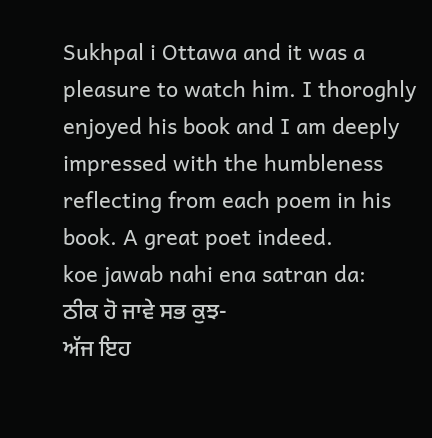Sukhpal i Ottawa and it was a pleasure to watch him. I thoroghly enjoyed his book and I am deeply impressed with the humbleness reflecting from each poem in his book. A great poet indeed.
koe jawab nahi ena satran da:
ਠੀਕ ਹੋ ਜਾਵੇ ਸਭ ਕੁਝ-
ਅੱਜ ਇਹ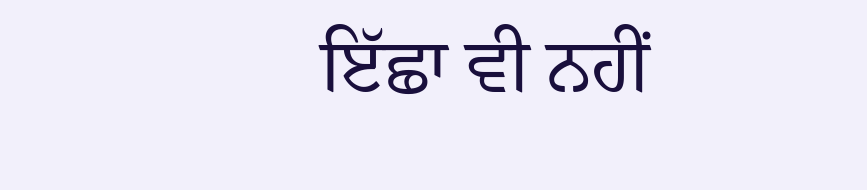ਇੱਛਾ ਵੀ ਨਹੀਂ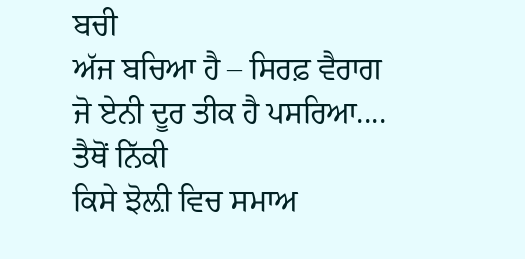ਬਚੀ
ਅੱਜ ਬਚਿਆ ਹੈ – ਸਿਰਫ਼ ਵੈਰਾਗ
ਜੋ ਏਨੀ ਦੂਰ ਤੀਕ ਹੈ ਪਸਰਿਆ....
ਤੈਥੋਂ ਨਿੱਕੀ
ਕਿਸੇ ਝੋਲ਼ੀ ਵਿਚ ਸਮਾਅ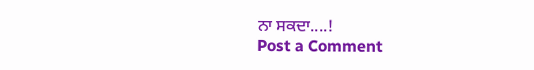ਨਾ ਸਕਦਾ....!
Post a Comment